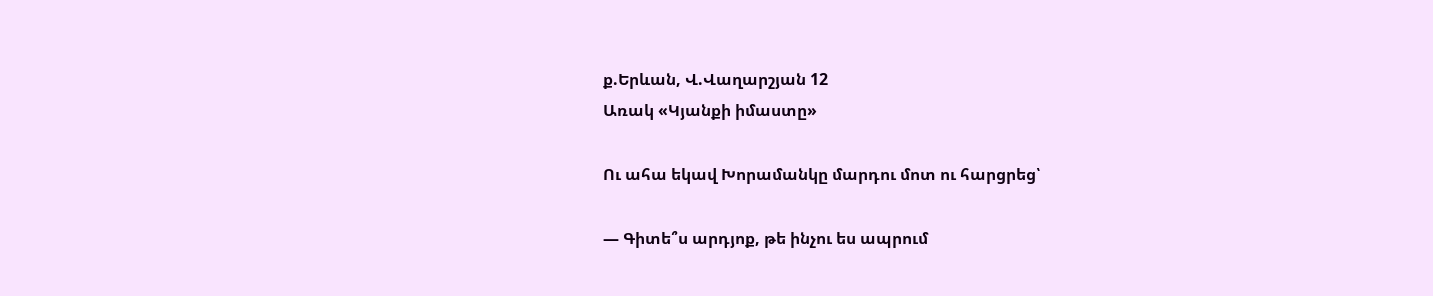ք.Երևան, Վ.Վաղարշյան 12
Առակ «Կյանքի իմաստը»

Ու ահա եկավ Խորամանկը մարդու մոտ ու հարցրեց՝

— Գիտե՞ս արդյոք, թե ինչու ես ապրում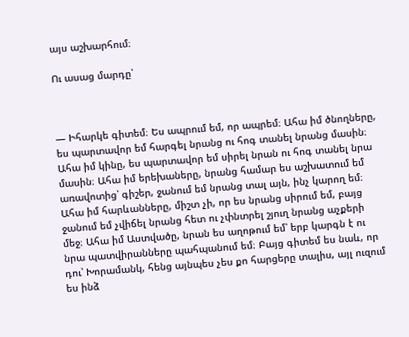այս աշխարհում։

Ու ասաց մարդը՝



— Իհարկե գիտեմ։ Ես ապրում եմ, որ ապրեմ։ Ահա իմ ծնողները, ես պարտավոր եմ հարգել նրանց ու հոգ տանել նրանց մասին։ Ահա իմ կինը, ես պարտավոր եմ սիրել նրան ու հոգ տանել նրա մասին։ Ահա իմ երեխաները, նրանց համար ես աշխատում եմ առավոտից՝ գիշեր, ջանում եմ նրանց տալ այն, ինչ կարող եմ։ Ահա իմ հարևանները, միշտ չի, որ ես նրանց սիրում եմ, բայց ջանում եմ չվիճել նրանց հետ ու չփնտրել շյուղ նրանց աչքերի մեջ։ Ահա իմ Աստվածը, նրան ես աղոթում եմ՝ երբ կարգն է ու նրա պատվիրանները պահպանում եմ։ Բայց գիտեմ ես նաև, որ դու՝ Խորամանկ, հենց այնպես չես քո հարցերը տալիս, այլ ուզում ես ինձ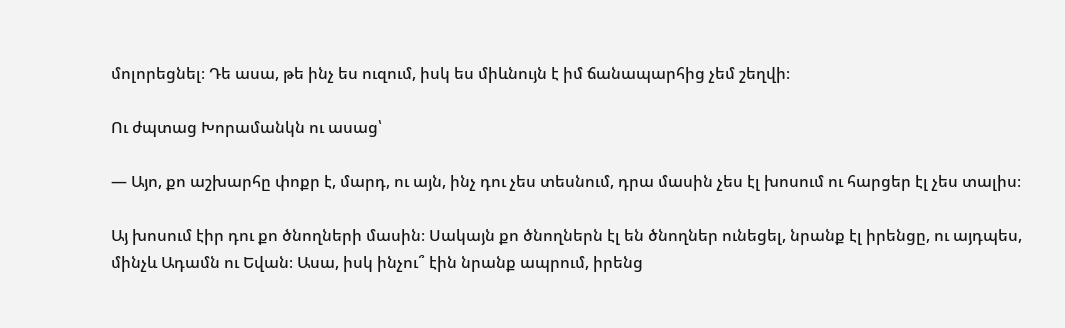մոլորեցնել։ Դե ասա, թե ինչ ես ուզում, իսկ ես միևնույն է իմ ճանապարհից չեմ շեղվի։

Ու ժպտաց Խորամանկն ու ասաց՝

— Այո, քո աշխարհը փոքր է, մարդ, ու այն, ինչ դու չես տեսնում, դրա մասին չես էլ խոսում ու հարցեր էլ չես տալիս։

Այ խոսում էիր դու քո ծնողների մասին։ Սակայն քո ծնողներն էլ են ծնողներ ունեցել, նրանք էլ իրենցը, ու այդպես, մինչև Ադամն ու Եվան։ Ասա, իսկ ինչու՞ էին նրանք ապրում, իրենց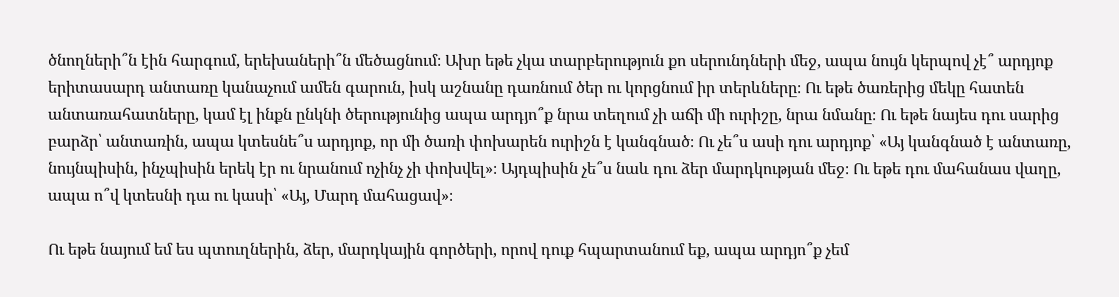ծնողների՞ն էին հարգում, երեխաների՞ն մեծացնում։ Ախր եթե չկա տարբերություն քո սերունդների մեջ, ապա նույն կերպով չէ՞ արդյոք երիտասարդ անտառը կանաչում ամեն գարուն, իսկ աշնանը դառնում ծեր ու կորցնում իր տերևները։ Ու եթե ծառերից մեկը հատեն անտառահատները, կամ էլ ինքն ընկնի ծերությունից ապա արդյո՞ք նրա տեղում չի աճի մի ուրիշը, նրա նմանը։ Ու եթե նայես դու սարից բարձր՝ անտառին, ապա կտեսնե՞ս արդյոք, որ մի ծառի փոխարեն ուրիշն է կանգնած։ Ու չե՞ս ասի դու արդյոք՝ «Այ կանգնած է անտառը, նույնպիսին, ինչպիսին երեկ էր ու նրանում ոչինչ չի փոխվել»։ Այդպիսին չե՞ս նաև դու ձեր մարդկության մեջ։ Ու եթե դու մահանաս վաղը, ապա ո՞վ կտեսնի դա ու կասի՝ «Այ, Մարդ մահացավ»։

Ու եթե նայում եմ ես պտուղներին, ձեր, մարդկային գործերի, որով դուք հպարտանում եք, ապա արդյո՞ք չեմ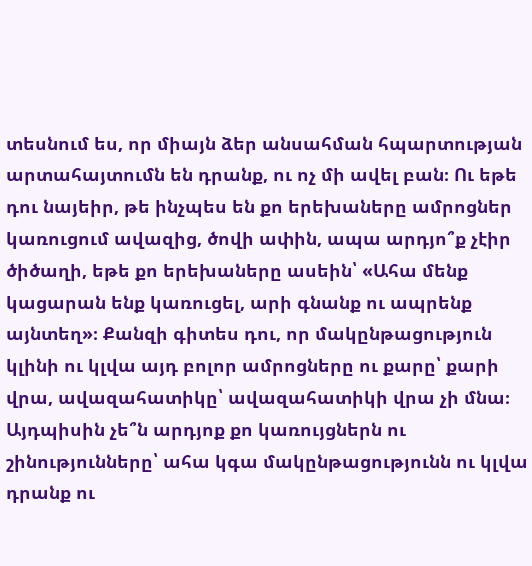տեսնում ես, որ միայն ձեր անսահման հպարտության արտահայտումն են դրանք, ու ոչ մի ավել բան։ Ու եթե դու նայեիր, թե ինչպես են քո երեխաները ամրոցներ կառուցում ավազից, ծովի ափին, ապա արդյո՞ք չէիր ծիծաղի, եթե քո երեխաները ասեին՝ «Ահա մենք կացարան ենք կառուցել, արի գնանք ու ապրենք այնտեղ»։ Քանզի գիտես դու, որ մակընթացություն կլինի ու կլվա այդ բոլոր ամրոցները ու քարը՝ քարի վրա, ավազահատիկը՝ ավազահատիկի վրա չի մնա։ Այդպիսին չե՞ն արդյոք քո կառույցներն ու շինությունները՝ ահա կգա մակընթացությունն ու կլվա դրանք ու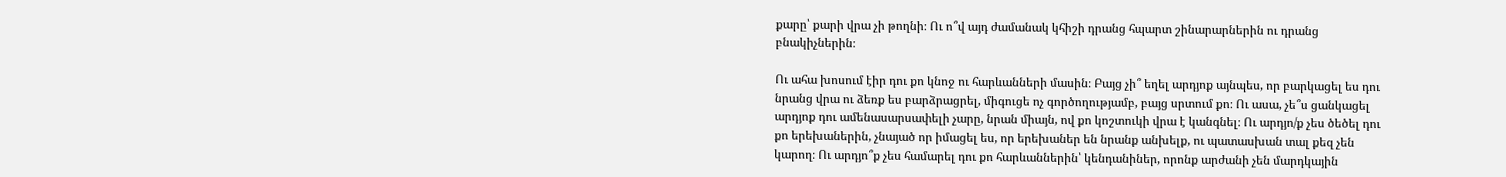քարը՝ քարի վրա չի թողնի։ Ու ո՞վ այդ ժամանակ կհիշի դրանց հպարտ շինարարներին ու դրանց բնակիչներին։

Ու ահա խոսում էիր դու քո կնոջ ու հարևանների մասին։ Բայց չի՞ եղել արդյոք այնպես, որ բարկացել ես դու նրանց վրա ու ձեռք ես բարձրացրել, միգուցե ոչ գործողությամբ, բայց սրտում քո։ Ու ասա, չե՞ս ցանկացել արդյոք դու ամենասարսափելի չարը, նրան միայն, ով քո կոշտուկի վրա է կանգնել։ Ու արդյո/ք չես ծեծել դու քո երեխաներին, չնայած որ իմացել ես, որ երեխաներ են նրանք անխելք, ու պատասխան տալ քեզ չեն կարող։ Ու արդյո՞ք չես համարել դու քո հարևաններին՝ կենդանիներ, որոնք արժանի չեն մարդկային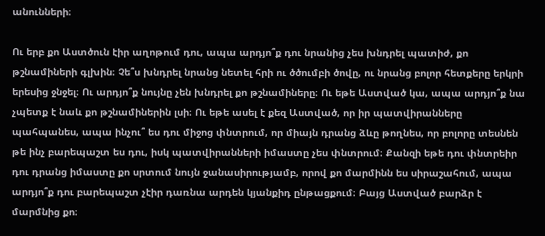անունների։

Ու երբ քո Աստծուն էիր աղոթում դու, ապա արդյո՞ք դու նրանից չես խնդրել պատիժ, քո թշնամիների գլխին։ Չե՞ս խնդրել նրանց նետել հրի ու ծծումբի ծովը, ու նրանց բոլոր հետքերը երկրի երեսից ջնջել։ Ու արդյո՞ք նույնը չեն խնդրել քո թշնամիները։ Ու եթե Աստված կա, ապա արդյո՞ք նա չպետք է նաև քո թշնամիներին լսի։ Ու եթե ասել է քեզ Աստված, որ իր պատվիրանները պահպանես, ապա ինչու՞ ես դու միջոց փնտրում, որ միայն դրանց ձևը թողնես, որ բոլորը տեսնեն թե ինչ բարեպաշտ ես դու, իսկ պատվիրանների իմաստը չես փնտրում։ Քանզի եթե դու փնտրեիր դու դրանց իմաստը քո սրտում նույն ջանասիրությամբ, որով քո մարմինն ես սիրաշահում, ապա արդյո՞ք դու բարեպաշտ չէիր դառնա արդեն կյանքիդ ընթացքում։ Բայց Աստված բարձր է մարմնից քո։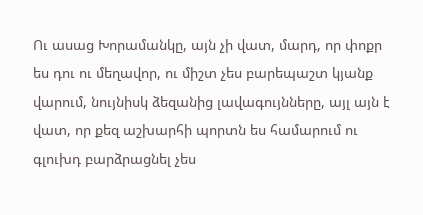Ու ասաց Խորամանկը, այն չի վատ, մարդ, որ փոքր ես դու ու մեղավոր, ու միշտ չես բարեպաշտ կյանք վարում, նույնիսկ ձեզանից լավագույնները, այլ այն է վատ, որ քեզ աշխարհի պորտն ես համարում ու գլուխդ բարձրացնել չես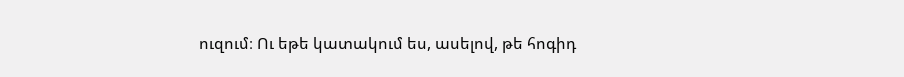ուզում։ Ու եթե կատակում ես, ասելով, թե հոգիդ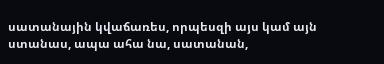սատանային կվաճառես, որպեսզի այս կամ այն ստանաս, ապա ահա նա, սատանան,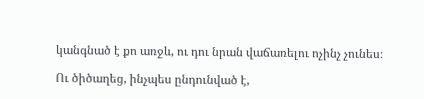կանգնած է քո առջև, ու դու նրան վաճառելու ոչինչ չունես։

Ու ծիծաղեց, ինչպես ընդունված է,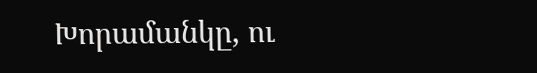Խորամանկը, ու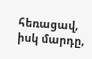հեռացավ, իսկ մարդը,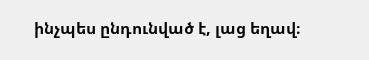ինչպես ընդունված է, լաց եղավ։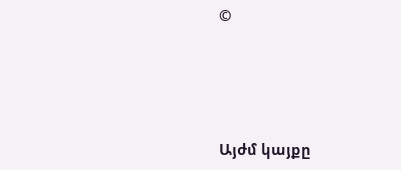©




Այժմ կայքը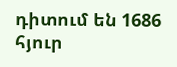դիտում են 1686 հյուր